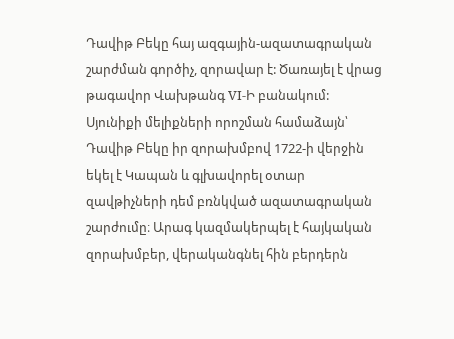Դավիթ Բեկը հայ ազգային-ազատագրական շարժման գործիչ, զորավար է: Ծառայել է վրաց թագավոր Վախթանգ VI-Ի բանակում: Սյունիքի մելիքների որոշման համաձայն՝ Դավիթ Բեկը իր զորախմբով 1722-ի վերջին եկել է Կապան և գլխավորել օտար զավթիչների դեմ բռնկված ազատագրական շարժումը։ Արագ կազմակերպել է հայկական զորախմբեր, վերականգնել հին բերդերն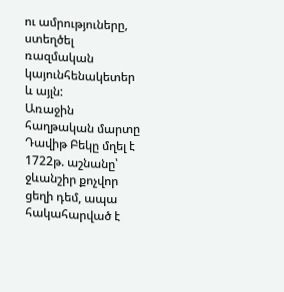ու ամրություները, ստեղծել ռազմական կայունհենակետեր և այլն:
Առաջին հաղթական մարտը Դավիթ Բեկը մղել է 1722թ. աշնանը՝ ջևանշիր քոչվոր ցեղի դեմ, ապա հակահարված է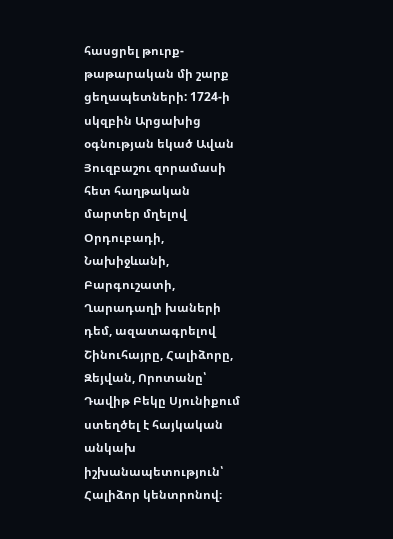հասցրել թուրք-թաթարական մի շարք ցեղապետների: 1724-ի սկզբին Արցախից օգնության եկած Ավան Յուզբաշու զորամասի հետ հաղթական մարտեր մղելով Օրդուբադի, Նախիջևանի, Բարգուշատի, Ղարադաղի խաների դեմ, ազատագրելով Շինուհայրը, Հալիձորը, Զեյվան, Որոտանը՝ Դավիթ Բեկը Սյունիքում ստեղծել է հայկական անկախ իշխանապետություն՝ Հալիձոր կենտրոնով։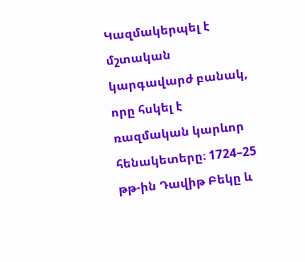Կազմակերպել է մշտական կարգավարժ բանակ, որը հսկել է ռազմական կարևոր հենակետերը։ 1724–25 թթ-ին Դավիթ Բեկը և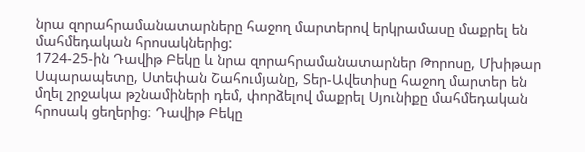նրա զորահրամանատարները հաջող մարտերով երկրամասը մաքրել են մահմեդական հրոսակներից:
1724-25-ին Դավիթ Բեկը և նրա զորահրամանատարներ Թորոսը, Մխիթար Սպարապետը, Ստեփան Շահումյանը, Տեր-Ավետիսը հաջող մարտեր են մղել շրջակա թշնամիների դեմ, փորձելով մաքրել Սյունիքը մահմեդական հրոսակ ցեղերից։ Դավիթ Բեկը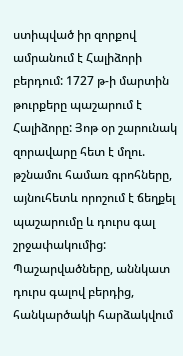ստիպված իր զորքով ամրանում է Հալիձորի բերդում: 1727 թ-ի մարտին թուրքերը պաշարում է Հալիձորը: Յոթ օր շարունակ զորավարը հետ է մղու. թշնամու համառ գրոհները, այնուհետև որոշում է ճեղքել պաշարումը և դուրս գալ շրջափակումից: Պաշարվածները, աննկատ դուրս գալով բերդից, հանկարծակի հարձակվում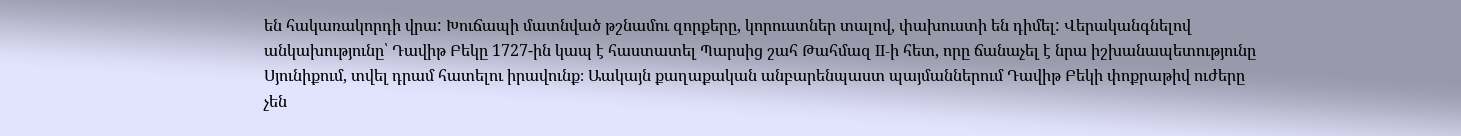են հակառակորդի վրա: Խուճապի մատնված թշնամու զորքերը, կորուստներ տալով, փախուստի են դիմել: Վերականգնելով անկախությունը՝ Դավիթ Բեկը 1727-ին կապ է հաստատել Պարսից շահ Թահմազ II-ի հետ, որը ճանաչել է նրա իշխանապետությունը Սյունիքում, տվել դրամ հատելու իրավունք։ Աակայն քաղաքական անբարենպաստ պայմաններում Դավիթ Բեկի փոքրաթիվ ուժերը չեն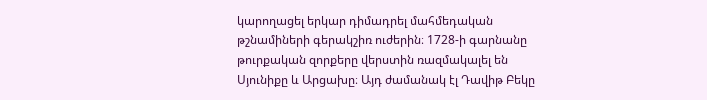կարողացել երկար դիմադրել մահմեդական թշնամիների գերակշիռ ուժերին։ 1728-ի գարնանը թուրքական զորքերը վերստին ռազմակալել են Սյունիքը և Արցախը։ Այդ ժամանակ էլ Դավիթ Բեկը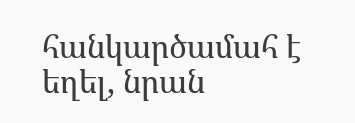հանկարծամահ է եղել, նրան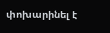փոխարինել է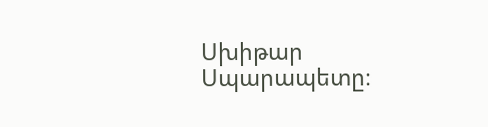Սխիթար Սպարապետը։